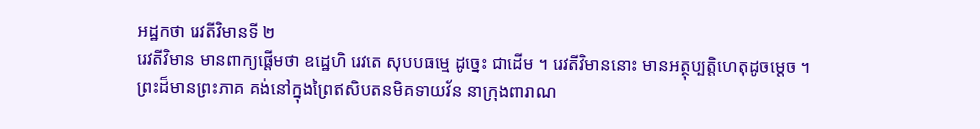អដ្ឋកថា រេវតីវិមានទី ២
រេវតីវិមាន មានពាក្យផ្តើមថា ឧដ្ឋេហិ រេវតេ សុបបធម្មេ ដូច្នេះ ជាដើម ។ រេវតីវិមាននោះ មានអត្ថុប្បត្តិហេតុដូចម្តេច ។ ព្រះដ៏មានព្រះភាគ គង់នៅក្នុងព្រៃឥសិបតនមិគទាយវ័ន នាក្រុងពារាណ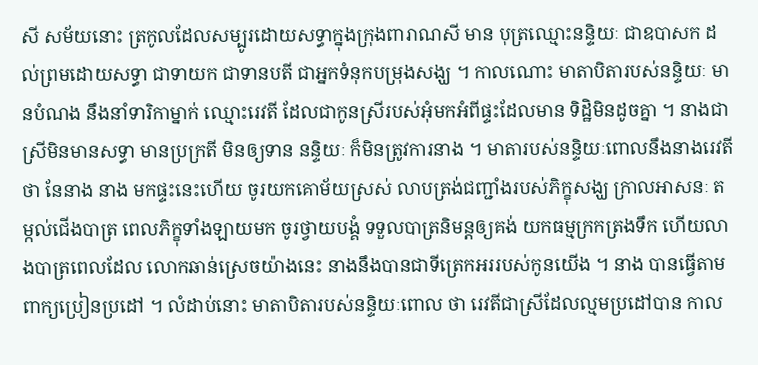សី សម័យនោះ ត្រកូលដែលសម្បូរដោយសទ្ធាក្នុងក្រុងពារាណសី មាន បុត្រឈ្មោះនន្ទិយៈ ជាឧបាសក ដល់ព្រមដោយសទ្ធា ជាទាយក ជាទានបតី ជាអ្នកទំនុកបម្រុងសង្ឃ ។ កាលណោះ មាតាបិតារបស់នន្ទិយៈ មានបំណង នឹងនាំទារិកាម្នាក់ ឈ្មោះរេវតី ដែលជាកូនស្រីរបស់អុំមកអំពីផ្ទះដែលមាន ទិដ្ឋិមិនដូចគ្នា ។ នាងជាស្រីមិនមានសទ្ធា មានប្រក្រតី មិនឲ្យទាន នន្ទិយៈ ក៏មិនត្រូវការនាង ។ មាតារបស់នន្ទិយៈពោលនឹងនាងរេវតីថា នែនាង នាង មកផ្ទះនេះហើយ ចូរយកគោម័យស្រស់ លាបត្រង់ជញ្ជាំងរបស់ភិក្ខុសង្ឃ ក្រាលអាសនៈ តម្កល់ជើងបាត្រ ពេលភិក្ខុទាំងឡាយមក ចូរថ្វាយបង្គំ ទទួលបាត្រនិមន្តឲ្យគង់ យកធម្មក្រកត្រងទឹក ហើយលាងបាត្រពេលដែល លោកឆាន់ស្រេចយ៉ាងនេះ នាងនឹងបានជាទីត្រេកអររបស់កូនយើង ។ នាង បានធ្វើតាមពាក្យប្រៀនប្រដៅ ។ លំដាប់នោះ មាតាបិតារបស់នន្ទិយៈពោល ថា រេវតីជាស្រីដែលល្មមប្រដៅបាន កាល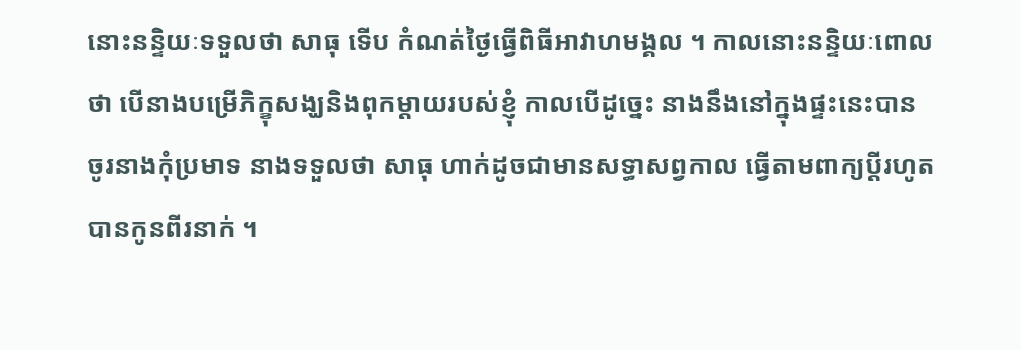នោះនន្ទិយៈទទួលថា សាធុ ទើប កំណត់ថ្ងៃធ្វើពិធីអាវាហមង្គល ។ កាលនោះនន្ទិយៈពោលថា បើនាងបម្រើភិក្ខុសង្ឃនិងពុកម្តាយរបស់ខ្ញុំ កាលបើដូច្នេះ នាងនឹងនៅក្នុងផ្ទះនេះបាន ចូរនាងកុំប្រមាទ នាងទទួលថា សាធុ ហាក់ដូចជាមានសទ្ធាសព្វកាល ធ្វើតាមពាក្យប្តីរហូតបានកូនពីរនាក់ ។